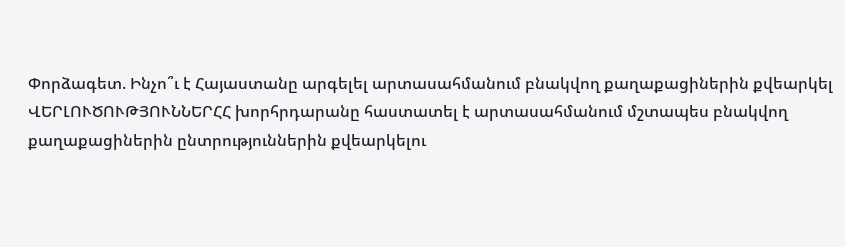Փորձագետ. Ինչո՞ւ է Հայաստանը արգելել արտասահմանում բնակվող քաղաքացիներին քվեարկել
ՎԵՐԼՈՒԾՈՒԹՅՈՒՆՆԵՐՀՀ խորհրդարանը հաստատել է արտասահմանում մշտապես բնակվող քաղաքացիներին ընտրություններին քվեարկելու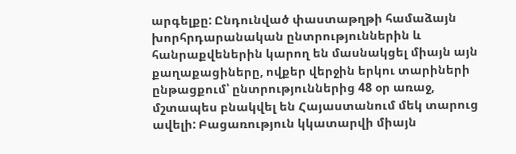արգելքը: Ընդունված փաստաթղթի համաձայն խորհրդարանական ընտրություններին և հանրաքվեներին կարող են մասնակցել միայն այն քաղաքացիները, ովքեր վերջին երկու տարիների ընթացքում՝ ընտրություններից 48 օր առաջ, մշտապես բնակվել են Հայաստանում մեկ տարուց ավելի: Բացառություն կկատարվի միայն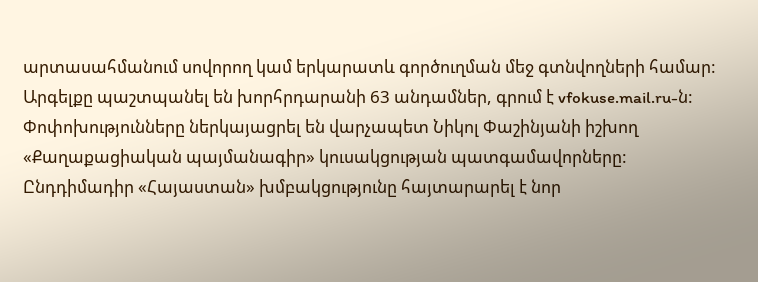արտասահմանում սովորող կամ երկարատև գործուղման մեջ գտնվողների համար: Արգելքը պաշտպանել են խորհրդարանի 63 անդամներ, գրում է vfokuse.mail.ru-ն:
Փոփոխությունները ներկայացրել են վարչապետ Նիկոլ Փաշինյանի իշխող «Քաղաքացիական պայմանագիր» կուսակցության պատգամավորները: Ընդդիմադիր «Հայաստան» խմբակցությունը հայտարարել է նոր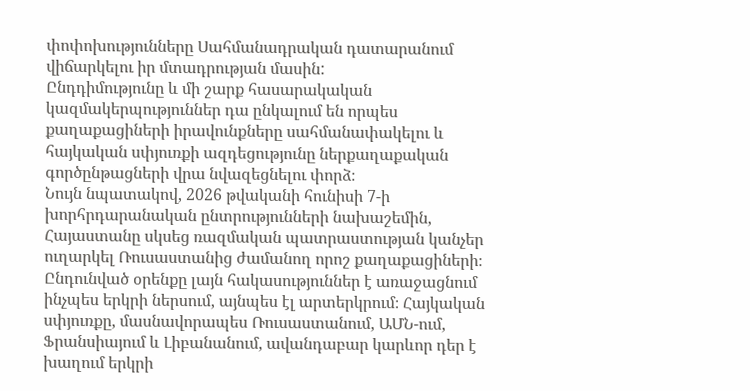փոփոխությունները Սահմանադրական դատարանում վիճարկելու իր մտադրության մասին:
Ընդդիմությունը և մի շարք հասարակական կազմակերպություններ դա ընկալում են որպես քաղաքացիների իրավունքները սահմանափակելու և հայկական սփյուռքի ազդեցությունը ներքաղաքական գործընթացների վրա նվազեցնելու փորձ։
Նույն նպատակով, 2026 թվականի հունիսի 7-ի խորհրդարանական ընտրությունների նախաշեմին, Հայաստանը սկսեց ռազմական պատրաստության կանչեր ուղարկել Ռուսաստանից ժամանող որոշ քաղաքացիների։
Ընդունված օրենքը լայն հակասություններ է առաջացնում ինչպես երկրի ներսում, այնպես էլ արտերկրում։ Հայկական սփյուռքը, մասնավորապես Ռուսաստանում, ԱՄՆ-ում, Ֆրանսիայում և Լիբանանում, ավանդաբար կարևոր դեր է խաղում երկրի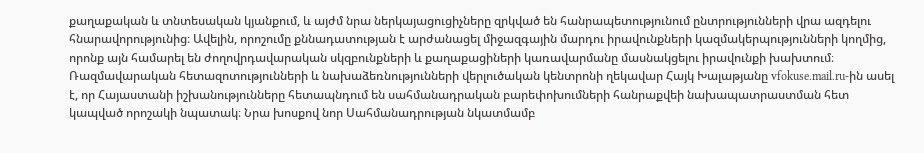քաղաքական և տնտեսական կյանքում, և այժմ նրա ներկայացուցիչները զրկված են հանրապետությունում ընտրությունների վրա ազդելու հնարավորությունից։ Ավելին, որոշումը քննադատության է արժանացել միջազգային մարդու իրավունքների կազմակերպությունների կողմից, որոնք այն համարել են ժողովրդավարական սկզբունքների և քաղաքացիների կառավարմանը մասնակցելու իրավունքի խախտում։
Ռազմավարական հետազոտությունների և նախաձեռնությունների վերլուծական կենտրոնի ղեկավար Հայկ Խալաթյանը vfokuse.mail.ru-ին ասել է, որ Հայաստանի իշխանությունները հետապնդում են սահմանադրական բարեփոխումների հանրաքվեի նախապատրաստման հետ կապված որոշակի նպատակ։ Նրա խոսքով նոր Սահմանադրության նկատմամբ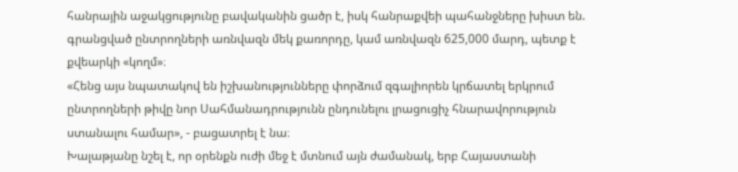հանրային աջակցությունը բավականին ցածր է, իսկ հանրաքվեի պահանջները խիստ են. գրանցված ընտրողների առնվազն մեկ քառորդը, կամ առնվազն 625,000 մարդ, պետք է քվեարկի «կողմ»։
«Հենց այս նպատակով են իշխանությունները փորձում զգալիորեն կրճատել երկրում ընտրողների թիվը նոր Սահմանադրությունն ընդունելու լրացուցիչ հնարավորություն ստանալու համար», - բացատրել է նա։
Խալաթյանը նշել է, որ օրենքն ուժի մեջ է մտնում այն ժամանակ, երբ Հայաստանի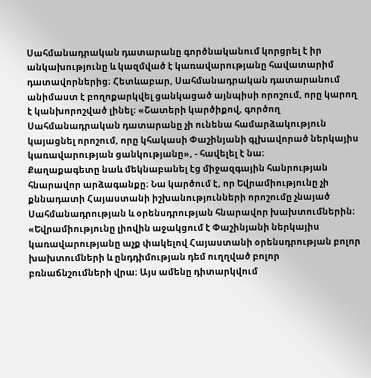Սահմանադրական դատարանը գործնականում կորցրել է իր անկախությունը և կազմված է կառավարությանը հավատարիմ դատավորներից։ Հետևաբար, Սահմանադրական դատարանում անիմաստ է բողոքարկվել ցանկացած այնպիսի որոշում, որը կարող է կանխորոշված լինել։ «Շատերի կարծիքով, գործող Սահմանադրական դատարանը չի ունենա համարձակություն կայացնել որոշում, որը կհակասի Փաշինյանի գլխավորած ներկայիս կառավարության ցանկությանը», - հավելել է նա։
Քաղաքագետը նաև մեկնաբանել էց միջազգային հանրության հնարավոր արձագանքը։ Նա կարծում է, որ Եվրամիությունը չի քննադատի Հայաստանի իշխանությունների որոշումը չնայած Սահմանադրության և օրենսդրության հնարավոր խախտումներին։
«Եվրամիությունը լիովին աջակցում է Փաշինյանի ներկայիս կառավարությանը աչք փակելով Հայաստանի օրենսդրության բոլոր խախտումների և ընդդիմության դեմ ուղղված բոլոր բռնաճնշումների վրա։ Այս ամենը դիտարկվում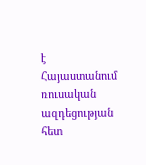է Հայաստանում ռուսական ազդեցության հետ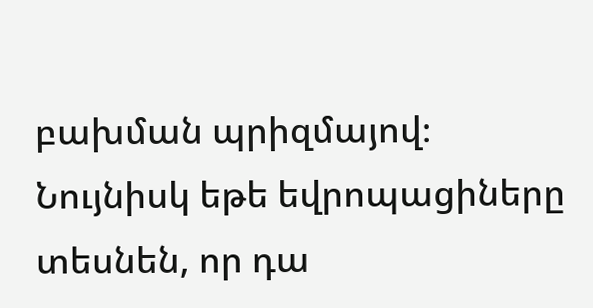բախման պրիզմայով։ Նույնիսկ եթե եվրոպացիները տեսնեն, որ դա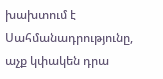խախտում է Սահմանադրությունը, աչք կփակեն դրա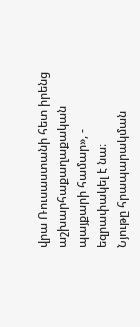վրա Ռուսաստանի հետ իրենց աշխարհաքաղաքական պայքարի համար», - եզրափակել է նա։
Նյութը հրապարակման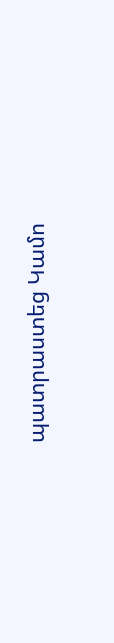պատրաստեց Կամո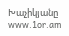Խաչիկյանը
www.1or.am